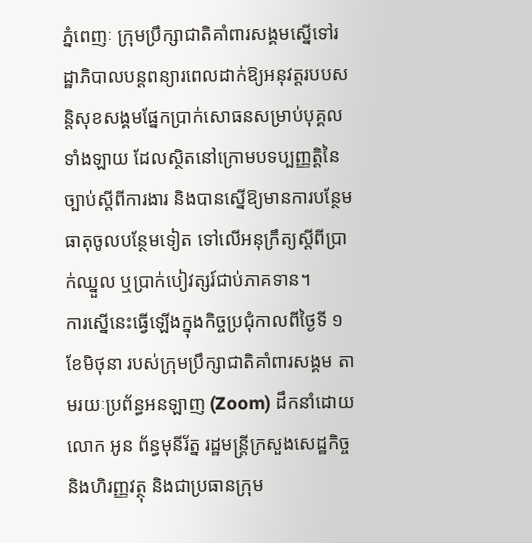ភ្នំពេញៈ ក្រុមប្រឹក្សាជាតិគាំពារសង្គមស្នើទៅរដ្ឋាភិបាលបន្តពន្យារពេលដាក់ឱ្យអនុវត្តរបបសន្តិសុខសង្គមផ្នែកប្រាក់សោធនសម្រាប់បុគ្គលទាំងឡាយ ដែលស្ថិតនៅក្រោមបទប្បញ្ញត្តិនៃច្បាប់ស្តីពីការងារ និងបានស្នើឱ្យមានការបន្ថែមធាតុចូលបន្ថែមទៀត ទៅលើអនុក្រឹត្យស្តីពីប្រាក់ឈ្នួល ឬប្រាក់បៀវត្សរ៍ជាប់ភាគទាន។
ការស្នើនេះធ្វើឡើងក្នុងកិច្ចប្រជុំកាលពីថ្ងៃទី ១ ខែមិថុនា របស់ក្រុមប្រឹក្សាជាតិគាំពារសង្គម តាមរយៈប្រព័ន្ធអនឡាញ (Zoom) ដឹកនាំដោយលោក អូន ព័ន្ធមុនីរ័ត្ន រដ្ឋមន្ត្រីក្រសួងសេដ្ឋកិច្ច និងហិរញ្ញវត្ថុ និងជាប្រធានក្រុម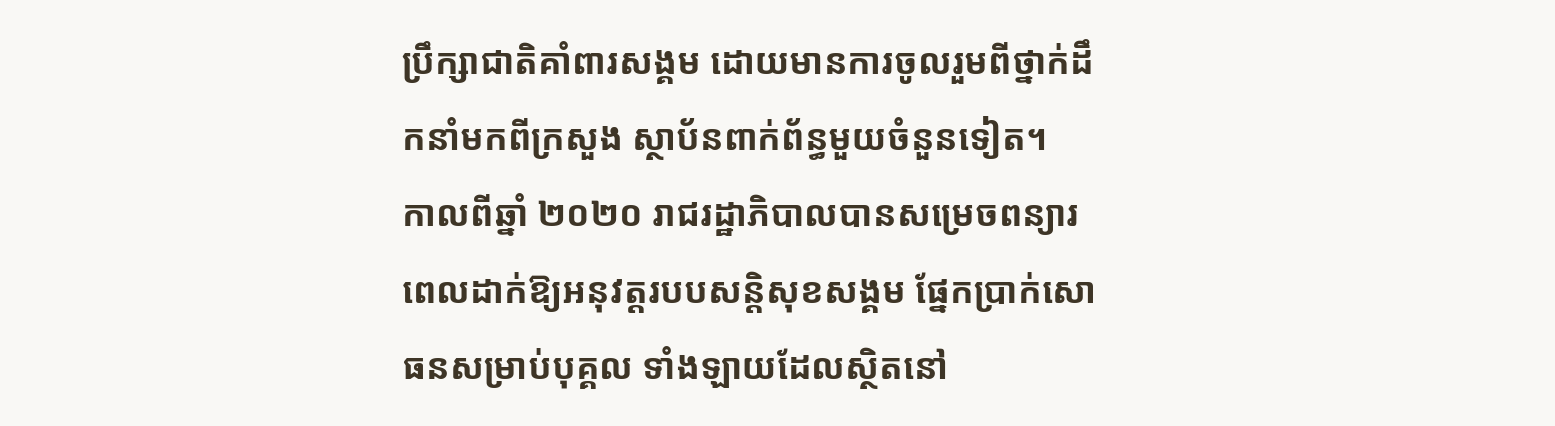ប្រឹក្សាជាតិគាំពារសង្គម ដោយមានការចូលរួមពីថ្នាក់ដឹកនាំមកពីក្រសួង ស្ថាប័នពាក់ព័ន្ធមួយចំនួនទៀត។
កាលពីឆ្នាំ ២០២០ រាជរដ្ឋាភិបាលបានសម្រេចពន្យារពេលដាក់ឱ្យអនុវត្តរបបសន្តិសុខសង្គម ផ្នែកប្រាក់សោធនសម្រាប់បុគ្គល ទាំងឡាយដែលស្ថិតនៅ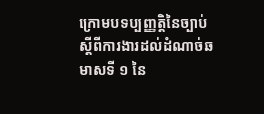ក្រោមបទប្បញ្ញត្តិនៃច្បាប់ស្តីពីការងារដល់ដំណាច់ឆមាសទី ១ នៃ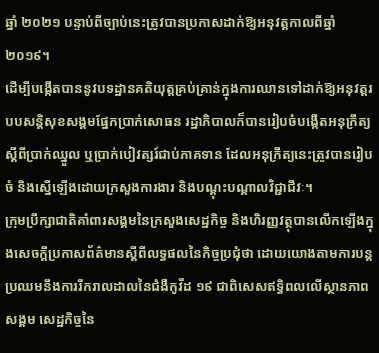ឆ្នាំ ២០២១ បន្ទាប់ពីច្បាប់នេះត្រូវបានប្រកាសដាក់ឱ្យអនុវត្តកាលពីឆ្នាំ ២០១៩។
ដើម្បីបង្កើតបាននូវបទដ្ឋានគតិយុត្តគ្រប់គ្រាន់ក្នុងការឈានទៅដាក់ឱ្យអនុវត្តរបបសន្តិសុខសង្គមផ្នែកប្រាក់សោធន រដ្ឋាភិបាលក៏បានរៀបចំបង្កើតអនុក្រឹត្យស្តីពីប្រាក់ឈ្នួល ឬប្រាក់បៀវត្សរ៍ជាប់ភាគទាន ដែលអនុក្រឹត្យនេះត្រូវបានរៀបចំ និងស្នើឡើងដោយក្រសួងការងារ និងបណ្តុះបណ្តាលវិជ្ជាជីវៈ។
ក្រុមប្រឹក្សាជាតិគាំពារសង្គមនៃក្រសួងសេដ្ឋកិច្ច និងហិរញ្ញវត្ថុបានលើកឡើងក្នុងសេចក្តីប្រកាសព័ត៌មានស្តីពីលទ្ធផលនៃកិច្ចប្រជុំថា ដោយយោងតាមការបន្តប្រឈមនឹងការរីករាលដាលនៃជំងឺកូវីដ ១៩ ជាពិសេសឥទ្ធិពលលើស្ថានភាពសង្គម សេដ្ឋកិច្ចនៃ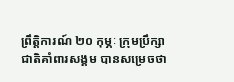ព្រឹត្តិការណ៍ ២០ កុម្ភៈ ក្រុមប្រឹក្សាជាតិគាំពារសង្គម បានសម្រេចថា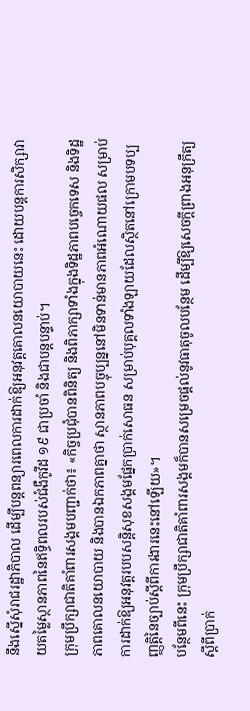នឹងស្នើសុំរាជរដ្ឋាភិបាល ដើម្បីបន្តពន្យារពេលការដាក់ឱ្យអនុវត្តគោលនយោបាយនេះ ដោយបន្តការសិក្សាវាយតម្លៃស្ថានភាពនៃឥទ្ធិពលរបស់ជំងឺកូវីដ ១៩ ជាប្រចាំ និងជាបន្តបន្ទាប់។
ក្រុមប្រឹក្សាជាតិគាំពារសង្គមបញ្ជាក់ថា៖ «កិច្ចប្រជុំបានពិនិត្យ និងពិភាក្សាទាំងក្នុងទិដ្ឋភាពបច្ចេកទេស និងទិដ្ឋភាពគោលនយោបាយ និងបានឯកភាពគ្នាថា ស្ថានភាពបច្ចុប្បន្ននៅមិនទាន់មានភាពអំណោយផល សម្រាប់ការដាក់ឱ្យអនុវត្តរបបសន្តិសុខសង្គមផ្នែកប្រាក់សោធន សម្រាប់បុគ្គលទាំងឡាយដែលស្ថិតនៅក្រោមបទប្បញ្ញត្តិនៃច្បាប់ស្តីពីការងារនេះនៅឡើយ»។
បន្ថែមពីនេះ ក្រុមប្រឹក្សាជាតិគាំពារសង្គមក៏បានសម្រេចផ្តល់នូវធាតុចូលបន្ថែម ដើម្បីឱ្យសេចក្តីព្រាងអនុក្រឹត្យស្តីពីប្រាក់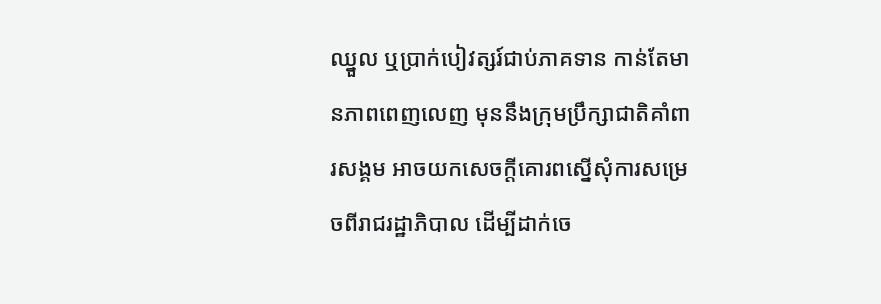ឈ្នួល ឬប្រាក់បៀវត្សរ៍ជាប់ភាគទាន កាន់តែមានភាពពេញលេញ មុននឹងក្រុមប្រឹក្សាជាតិគាំពារសង្គម អាចយកសេចក្ដីគោរពស្នើសុំការសម្រេចពីរាជរដ្ឋាភិបាល ដើម្បីដាក់ចេ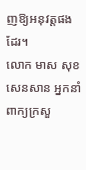ញឱ្យអនុវត្តផងដែរ។
លោក មាស សុខសេនសាន អ្នកនាំពាក្យក្រសួ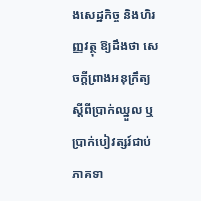ងសេដ្ឋកិច្ច និងហិរញ្ញវត្ថុ ឱ្យដឹងថា សេចក្តីព្រាងអនុក្រឹត្យស្តីពីប្រាក់ឈ្នួល ឬប្រាក់បៀវត្សរ៍ជាប់ភាគទា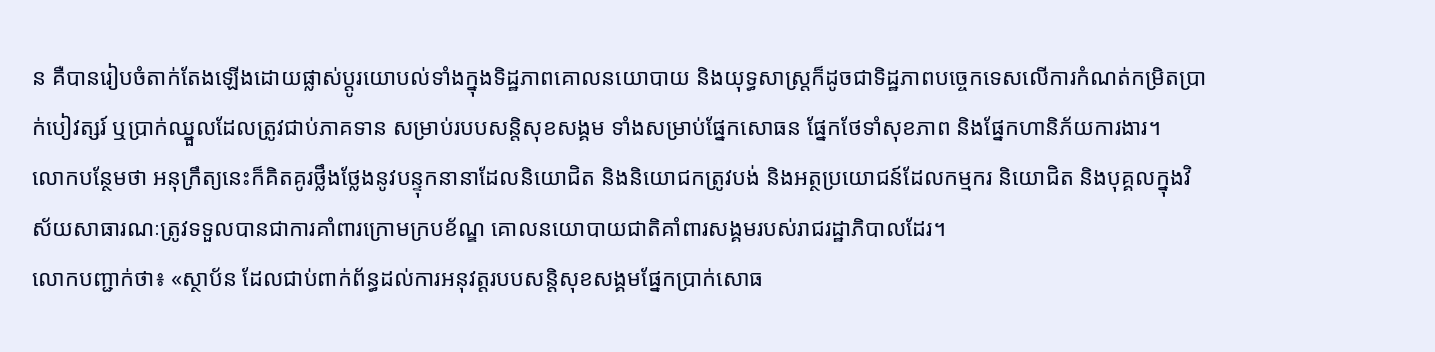ន គឺបានរៀបចំតាក់តែងឡើងដោយផ្លាស់ប្តូរយោបល់ទាំងក្នុងទិដ្ឋភាពគោលនយោបាយ និងយុទ្ធសាស្ត្រក៏ដូចជាទិដ្ឋភាពបច្ចេកទេសលើការកំណត់កម្រិតប្រាក់បៀវត្សរ៍ ឬប្រាក់ឈ្នួលដែលត្រូវជាប់ភាគទាន សម្រាប់របបសន្តិសុខសង្គម ទាំងសម្រាប់ផ្នែកសោធន ផ្នែកថែទាំសុខភាព និងផ្នែកហានិភ័យការងារ។
លោកបន្ថែមថា អនុក្រឹត្យនេះក៏គិតគូរថ្លឹងថ្លែងនូវបន្ទុកនានាដែលនិយោជិត និងនិយោជកត្រូវបង់ និងអត្ថប្រយោជន៍ដែលកម្មករ និយោជិត និងបុគ្គលក្នុងវិស័យសាធារណៈត្រូវទទួលបានជាការគាំពារក្រោមក្របខ័ណ្ឌ គោលនយោបាយជាតិគាំពារសង្គមរបស់រាជរដ្ឋាភិបាលដែរ។
លោកបញ្ជាក់ថា៖ «ស្ថាប័ន ដែលជាប់ពាក់ព័ន្ធដល់ការអនុវត្តរបបសន្តិសុខសង្គមផ្នែកប្រាក់សោធ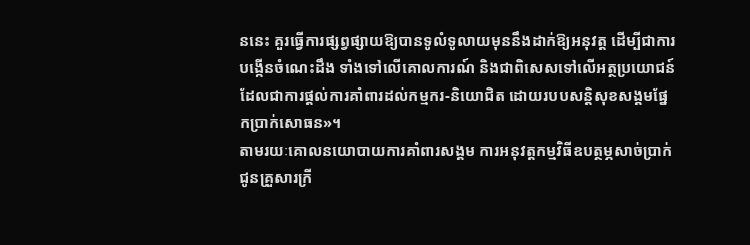ននេះ គួរធ្វើការផ្សព្វផ្សាយឱ្យបានទូលំទូលាយមុននឹងដាក់ឱ្យអនុវត្ត ដើម្បីជាការបង្កើនចំណេះដឹង ទាំងទៅលើគោលការណ៍ និងជាពិសេសទៅលើអត្ថប្រយោជន៍ដែលជាការផ្ដល់ការគាំពារដល់កម្មករ-និយោជិត ដោយរបបសន្តិសុខសង្គមផ្នែកប្រាក់សោធន»។
តាមរយៈគោលនយោបាយការគាំពារសង្គម ការអនុវត្តកម្មវិធីឧបត្ថម្ភសាច់ប្រាក់ជូនគ្រួសារក្រី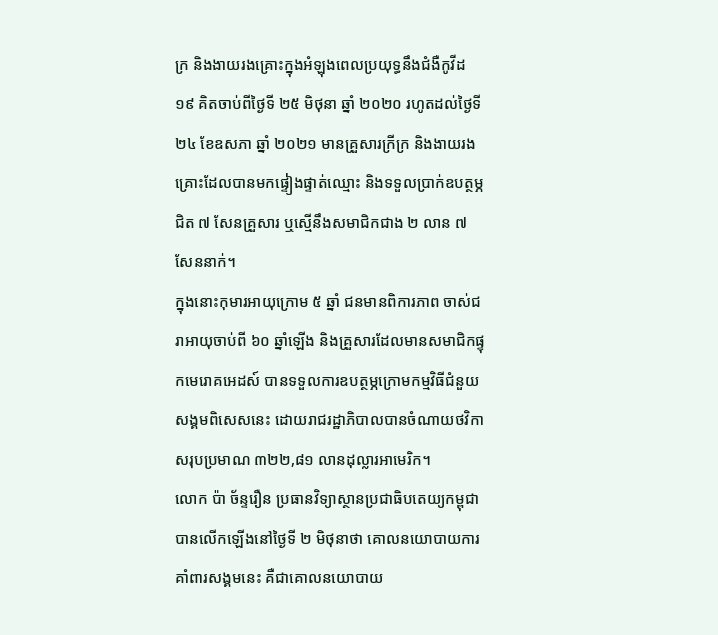ក្រ និងងាយរងគ្រោះក្នុងអំឡុងពេលប្រយុទ្ធនឹងជំងឺកូវីដ ១៩ គិតចាប់ពីថ្ងៃទី ២៥ មិថុនា ឆ្នាំ ២០២០ រហូតដល់ថ្ងៃទី ២៤ ខែឧសភា ឆ្នាំ ២០២១ មានគ្រួសារក្រីក្រ និងងាយរងគ្រោះដែលបានមកផ្ទៀងផ្ទាត់ឈ្មោះ និងទទួលប្រាក់ឧបត្ថម្ភជិត ៧ សែនគ្រួសារ ឬស្មើនឹងសមាជិកជាង ២ លាន ៧ សែននាក់។
ក្នុងនោះកុមារអាយុក្រោម ៥ ឆ្នាំ ជនមានពិការភាព ចាស់ជរាអាយុចាប់ពី ៦០ ឆ្នាំឡើង និងគ្រួសារដែលមានសមាជិកផ្ទុកមេរោគអេដស៍ បានទទួលការឧបត្ថម្ភក្រោមកម្មវិធីជំនួយសង្គមពិសេសនេះ ដោយរាជរដ្ឋាភិបាលបានចំណាយថវិកាសរុបប្រមាណ ៣២២,៨១ លានដុល្លារអាមេរិក។
លោក ប៉ា ច័ន្ទរឿន ប្រធានវិទ្យាស្ថានប្រជាធិបតេយ្យកម្ពុជាបានលើកឡើងនៅថ្ងៃទី ២ មិថុនាថា គោលនយោបាយការគាំពារសង្គមនេះ គឺជាគោលនយោបាយ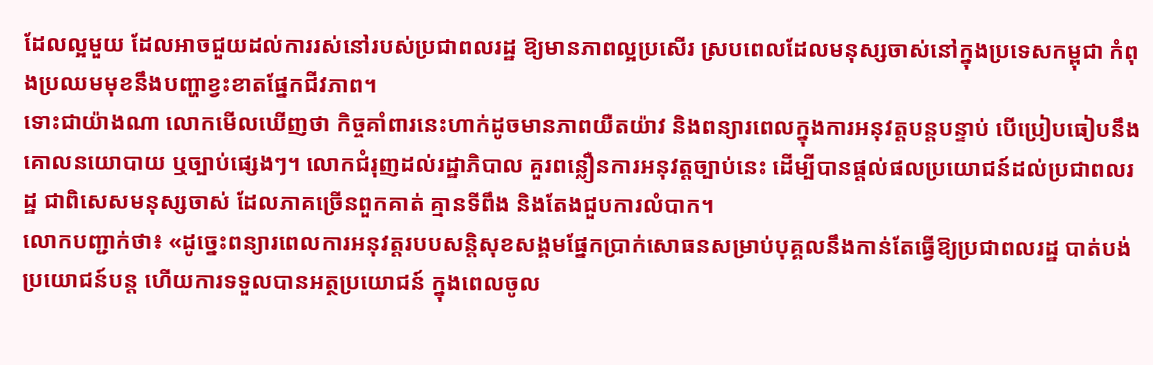ដែលល្អមួយ ដែលអាចជួយដល់ការរស់នៅរបស់ប្រជាពលរដ្ឋ ឱ្យមានភាពល្អប្រសើរ ស្របពេលដែលមនុស្សចាស់នៅក្នុងប្រទេសកម្ពុជា កំពុងប្រឈមមុខនឹងបញ្ហាខ្វះខាតផ្នែកជីវភាព។
ទោះជាយ៉ាងណា លោកមើលឃើញថា កិច្ចគាំពារនេះហាក់ដូចមានភាពយឺតយ៉ាវ និងពន្យារពេលក្នុងការអនុវត្តបន្តបន្ទាប់ បើប្រៀបធៀបនឹងគោលនយោបាយ ឬច្បាប់ផ្សេងៗ។ លោកជំរុញដល់រដ្ឋាភិបាល គួរពន្លឿនការអនុវត្តច្បាប់នេះ ដើម្បីបានផ្តល់ផលប្រយោជន៍ដល់ប្រជាពលរដ្ឋ ជាពិសេសមនុស្សចាស់ ដែលភាគច្រើនពួកគាត់ គ្មានទីពឹង និងតែងជួបការលំបាក។
លោកបញ្ជាក់ថា៖ «ដូច្នេះពន្យារពេលការអនុវត្តរបបសន្តិសុខសង្គមផ្នែកប្រាក់សោធនសម្រាប់បុគ្គលនឹងកាន់តែធ្វើឱ្យប្រជាពលរដ្ឋ បាត់បង់ប្រយោជន៍បន្ត ហើយការទទួលបានអត្ថប្រយោជន៍ ក្នុងពេលចូល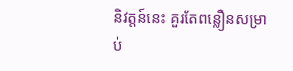និវត្តន៍នេះ គួរតែពន្លឿនសម្រាប់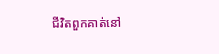ជីវិតពួកគាត់នៅ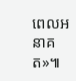ពេលអនាគត»៕